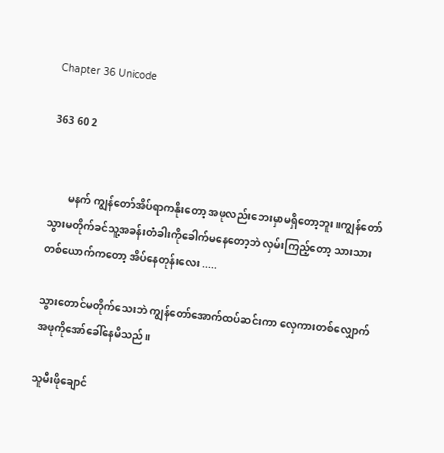Chapter 36 Unicode

363 60 2


       မနက် ကျွန်တော်အိပ်ရာကနိုးတော့ အဖုလည်းဘေးမှာမရှိတော့ဘူး။ကျွန်တော်သွားမတိုက်ခင်သူ့အခန်းတံခါးကိုခေါက်မနေတော့ဘဲ လှမ်းကြည့်တော့ သားသားတစ်ယောက်ကတော့ အိပ်နေတုန်းလေး .....

သွားတောင်မတိုက်သေးဘဲ ကျွန်တော်အောက်ထပ်ဆင်းကာ လှေကားတစ်လျှောက် အဖုကိုအော်ခေါ်နေမိသည်။

သူမီးဖိုချောင်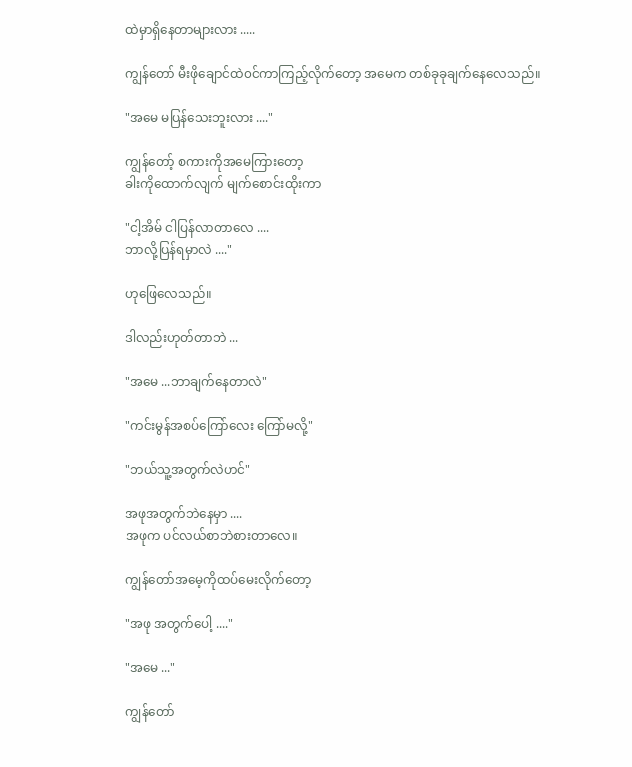ထဲမှာရှိနေတာများလား .....

ကျွန်တော် မီးဖိုချောင်ထဲ၀င်ကာကြည့်လိုက်တော့ အမေက တစ်ခုခုချက်နေလေသည်။

"အမေ မပြန်သေးဘူးလား ...."

ကျွန်တော့် စကားကိုအ‌မေကြားတော့
ခါးကိုထောက်လျက် ‌မျက်စောင်းထိုးကာ

"ငါ့အိမ် ငါပြန်လာတာလေ ....
ဘာလို့ပြန်ရမှာလဲ ...."

ဟုဖြေလေသည်။

ဒါလည်းဟုတ်တာဘဲ ...

"အမေ ...ဘာချက်နေတာလဲ"

"ကင်းမွန်အစပ်ကြော်လေး ကြော်မလို့"

"ဘယ်သူ့အတွက်လဲဟင်"

အဖုအတွက်ဘဲနေမှာ ....
အဖုက ပင်လယ်စာဘဲစားတာလေ။

ကျွန်တော်အမေ့ကိုထပ်မေးလိုက်တော့

"အဖု အတွက်ပေါ့ ...."

"အမေ ..."

ကျွန်တော်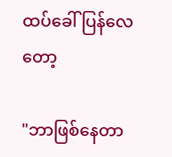ထပ်ခေါ်ပြန်လေတော့

"ဘာဖြစ်နေတာ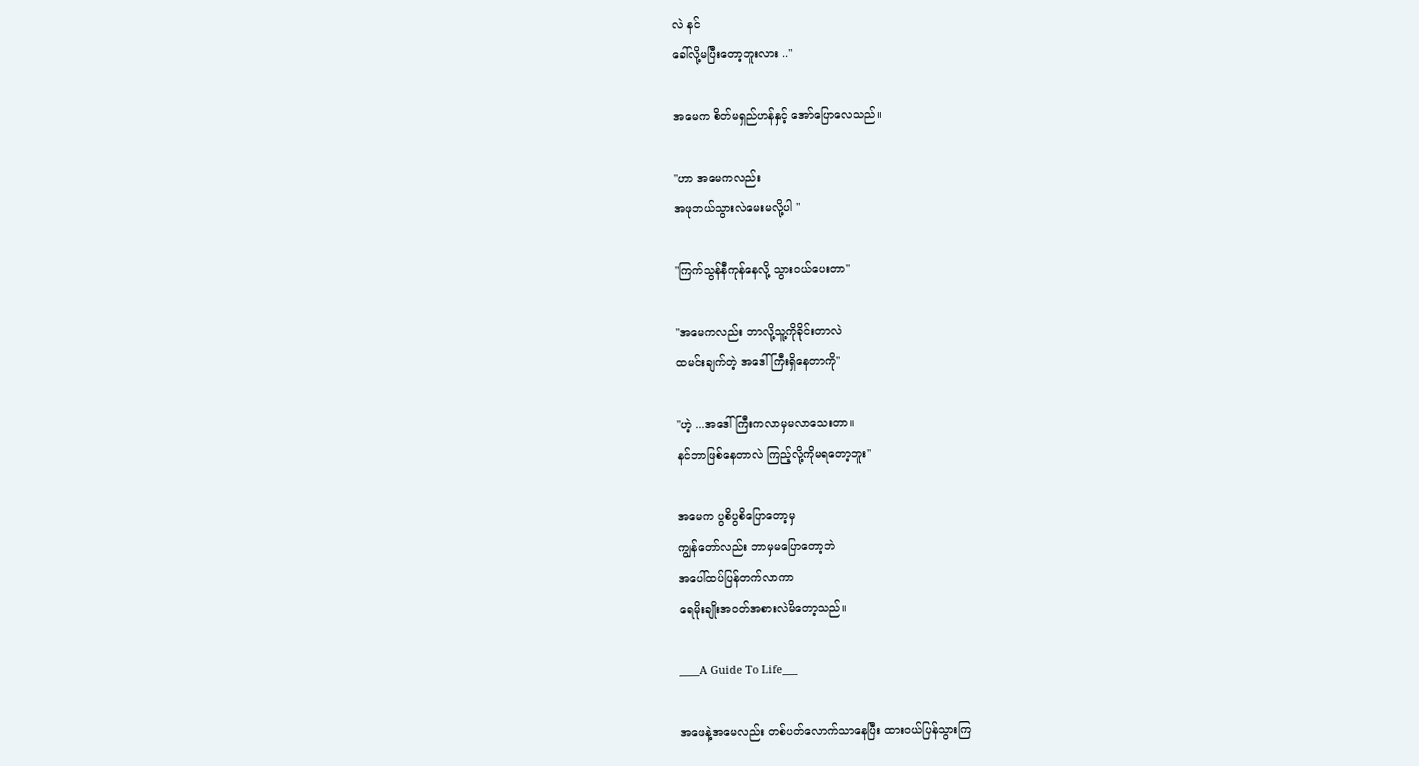လဲ နင်
ခေါ်လို့မပြီးတော့ဘူးလား .."

အမေက စိတ်မရှည်ဟန်နှင့် အော်ပြောလေသည်။

"ဟာ အမေကလည်း
အဖုဘယ်သွားလဲမေးမလို့ပါ "

"ကြက်သွန်နီကုန်နေလို့ သွား၀ယ်ပေးတာ"

"အမေကလည်း ဘာလို့သူ့ကိုခိုင်းတာလဲ
ထမင်းချက်တဲ့ အဒေါ်ကြီးရှိနေတာကို"

"ဟဲ့ ...အဒေါ်ကြီးကလာမှမလာသေးတာ။
နင်ဘာဖြစ်နေတာလဲ ကြည့်လို့ကိုမရတော့ဘူး"

အမေက ပွစိပွစိပြောတော့မှ
ကျွန်တော်လည်း ဘာမှမပြောတော့ဘဲ
အပေါ်ထပ်ပြန်တက်လာကာ
ရေမိုးချိုးအ၀တ်အစားလဲမိတော့သည်။

____A Guide To Life___

အဖေနဲ့အမေလည်း တစ်ပတ်လောက်သာနေပြီး ထား၀ယ်ပြန်သွားကြ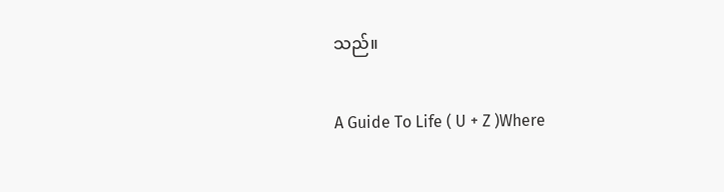သည်။

A Guide To Life ( U + Z )Where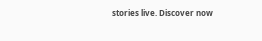stories live. Discover now